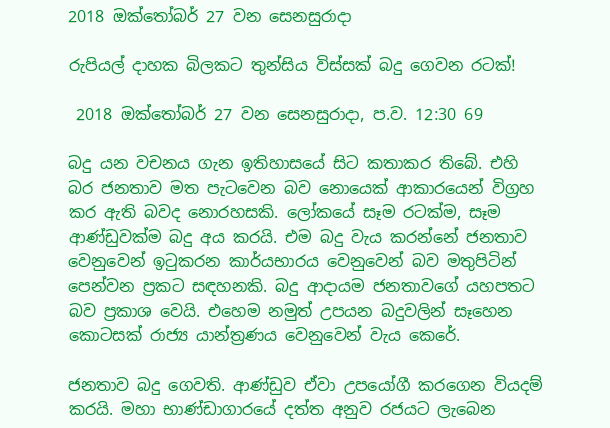2018 ඔක්තෝබර් 27 වන සෙනසුරාදා

රුපියල් දාහක බිලකට තුන්සිය විස්සක් බදු ගෙවන රටක්!

 2018 ඔක්තෝබර් 27 වන සෙනසුරාදා, ප.ව. 12:30 69

බදු යන වචනය ගැන ඉතිහාසයේ සිට කතාකර තිබේ. එහි බර ජනතාව මත පැටවෙන බව නොයෙක් ආකාරයෙන් විග්‍රහ කර ඇති බවද නොරහසකි. ලෝකයේ සෑම රටක්ම, සෑම ආණ්ඩුවක්ම බදු අය කරයි. එම බදු වැය කරන්නේ ජනතාව වෙනුවෙන් ඉටුකරන කාර්යභාරය වෙනුවෙන් බව මතුපිටින් පෙන්වන ප්‍රකට සඳහනකි. බදු ආදායම ජනතාවගේ යහපතට බව ප්‍රකාශ වෙයි. එහෙම නමුත් උපයන බදුවලින් සෑහෙන කොටසක් රාජ්‍ය යාන්ත්‍රණය වෙනුවෙන් වැය කෙරේ.

ජනතාව බදු ගෙවති. ආණ්ඩුව ඒවා උපයෝගී කරගෙන වියදම් කරයි. මහා භාණ්ඩාගාරයේ දත්ත අනුව රජයට ලැබෙන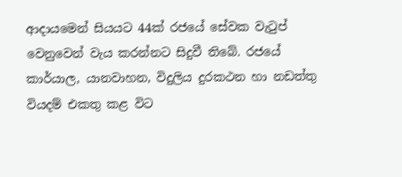ආදායමෙන් සියයට 44ක් රජයේ සේවක වැටුප් වෙනුවෙන් වැය කරන්නට සිදුවී තිබේ. රජයේ කාර්යාල, යානවාහන, විදුලිය දුරකථන හා නඩත්තු වියදම් එකතු කළ විට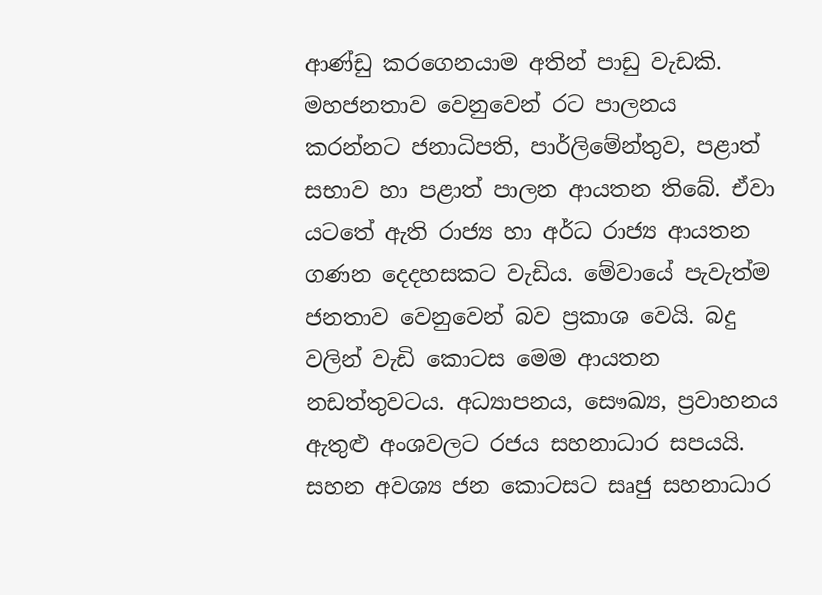ආණ්ඩු කරගෙනයාම අතින් පාඩු වැඩකි. මහජනතාව වෙනුවෙන් රට පාලනය කරන්නට ජනාධිපති, පාර්ලිමේන්තුව, පළාත් සභාව හා පළාත් පාලන ආයතන තිබේ. ඒවා යටතේ ඇති රාජ්‍ය හා අර්ධ රාජ්‍ය ආයතන ගණන දෙදහසකට වැඩිය. මේවායේ පැවැත්ම ජනතාව වෙනුවෙන් බව ප්‍රකාශ වෙයි. බදු වලින් වැඩි කොටස මෙම ආයතන නඩත්තුවටය. අධ්‍යාපනය, සෞඛ්‍ය, ප්‍රවාහනය ඇතුළු අංශවලට රජය සහනාධාර සපයයි. සහන අවශ්‍ය ජන කොටසට සෘජු සහනාධාර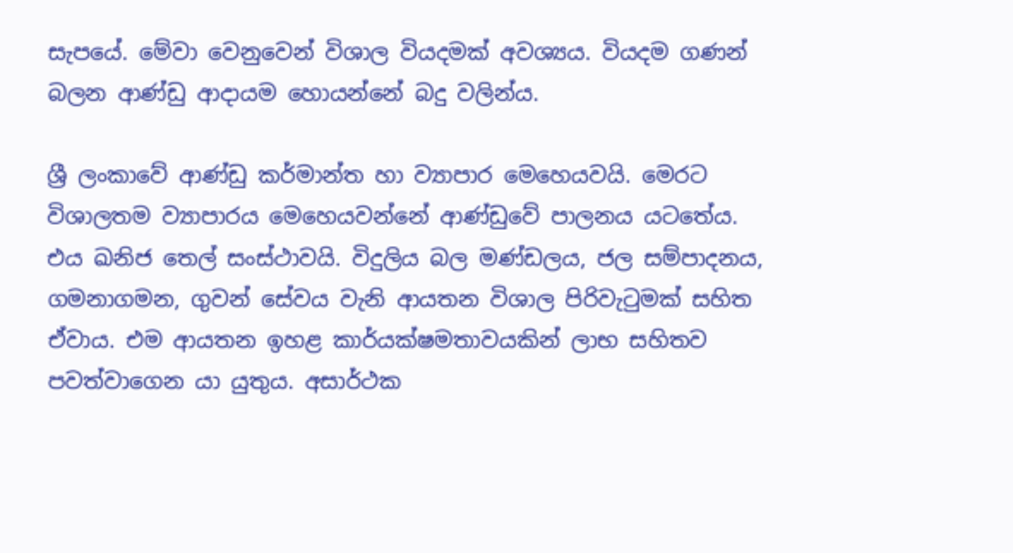සැපයේ. මේවා වෙනුවෙන් විශාල වියදමක් අවශ්‍යය. වියදම ගණන් බලන ආණ්ඩු ආදායම හොයන්නේ බදු වලින්ය.

ශ්‍රී ලංකාවේ ආණ්ඩු කර්මාන්ත හා ව්‍යාපාර මෙහෙයවයි. මෙරට විශාලතම ව්‍යාපාරය මෙහෙයවන්නේ ආණ්ඩුවේ පාලනය යටතේය. එය ඛනිජ තෙල් සංස්ථාවයි. විදුලිය බල මණ්ඩලය, ජල සම්පාදනය, ගමනාගමන, ගුවන් සේවය වැනි ආයතන විශාල පිරිවැටුමක් සහිත ඒවාය. එම ආයතන ඉහළ කාර්යක්ෂමතාවයකින් ලාභ සහිතව පවත්වාගෙන යා යුතුය. අසාර්ථක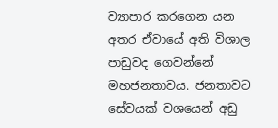ව්‍යාපාර කරගෙන යන අතර ඒවායේ අති විශාල පාඩුවද ගෙවන්නේ මහජනතාවය. ජනතාවට සේවයක් වශයෙන් අඩු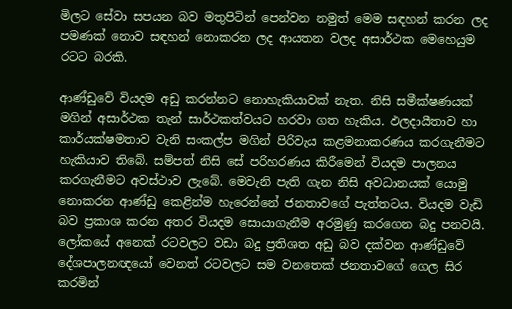මිලට සේවා සපයන බව මතුපිටින් පෙන්වන නමුත් මෙම සඳහන් කරන ලද පමණක් නොව සඳහන් නොකරන ලද ආයතන වලද අසාර්ථක මෙහෙයුම රටට බරකි.

ආණ්ඩුවේ වියදම අඩු කරන්නට නොහැකියාවක් නැත. නිසි සමීක්ෂණයක් මගින් අසාර්ථක තැන් සාර්ථකත්වයට හරවා ගත හැකිය. ඵලදායීතාව හා කාර්යක්ෂමතාව වැනි සංකල්ප මගින් පිරිවැය කළමනාකරණය කරගැනීමට හැකියාව තිබේ. සම්පත් නිසි සේ පරිහරණය කිරීමෙන් වියදම පාලනය කරගැනීමට අවස්ථාව ලැබේ. මෙවැනි පැති ගැන නිසි අවධානයක් යොමු නොකරන ආණ්ඩු කෙළින්ම හැරෙන්නේ ජනතාවගේ පැත්තටය. වියදම වැඩි බව ප්‍රකාශ කරන අතර වියදම සොයාගැනීම අරමුණු කරගෙන බදු පනවයි. ලෝකයේ අනෙක් රටවලට වඩා බදු ප්‍රතිශත අඩු බව දක්වන ආණ්ඩුවේ දේශපාලනඥයෝ වෙනත් රටවලට සම වනතෙක් ජනතාවගේ ගෙල සිර කරමින්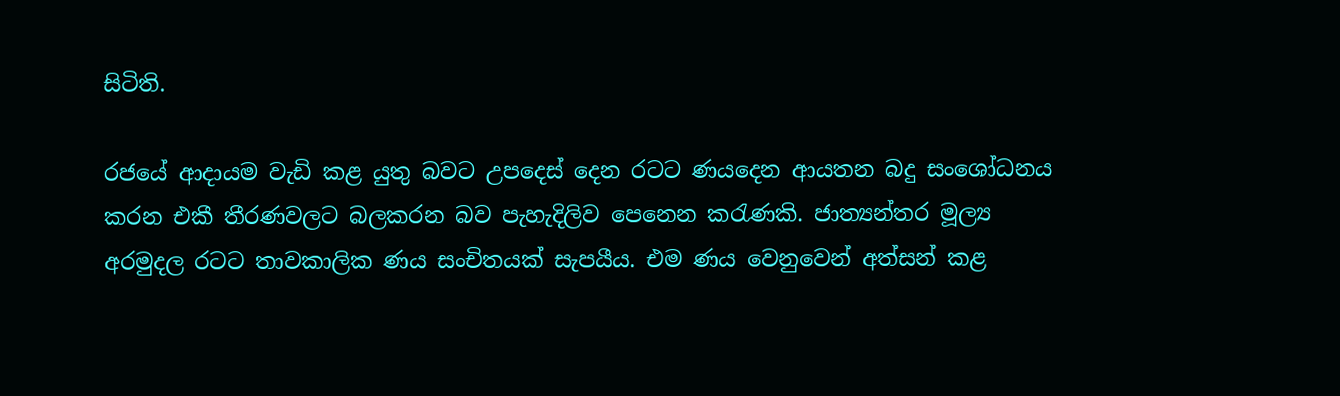සිටිති.

රජයේ ආදායම වැඩි කළ යුතු බවට උපදෙස් දෙන රටට ණයදෙන ආයතන බදු සංශෝධනය කරන එකී තීරණවලට බලකරන බව පැහැදිලිව පෙනෙන කරැණකි. ජාත්‍යන්තර මූල්‍ය අරමුදල රටට තාවකාලික ණය සංචිතයක් සැපයීය. එම ණය වෙනුවෙන් අත්සන් කළ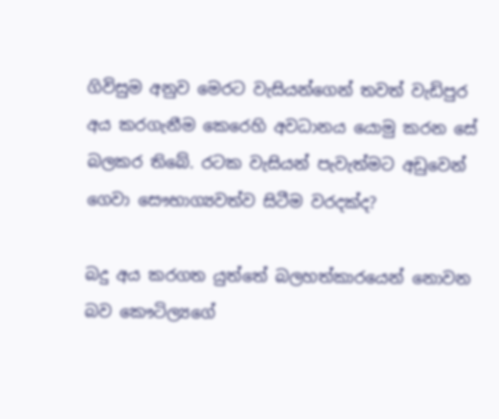ගිවිසුම අනුව මෙරට වැසියන්ගෙන් තවත් වැඩිපුර අය කරගැනීම කෙරෙහි අවධානය යොමු කරන සේ බලකර තිබේ. රටක වැසියන් පැවැත්මට අඩුවෙන් ගෙවා සෞභාග්‍යවත්ව සිටීම වරදක්ද?

බදු අය කරගත යුත්තේ බලහත්කාරයෙන් නොවන බව කෞටිල්‍යගේ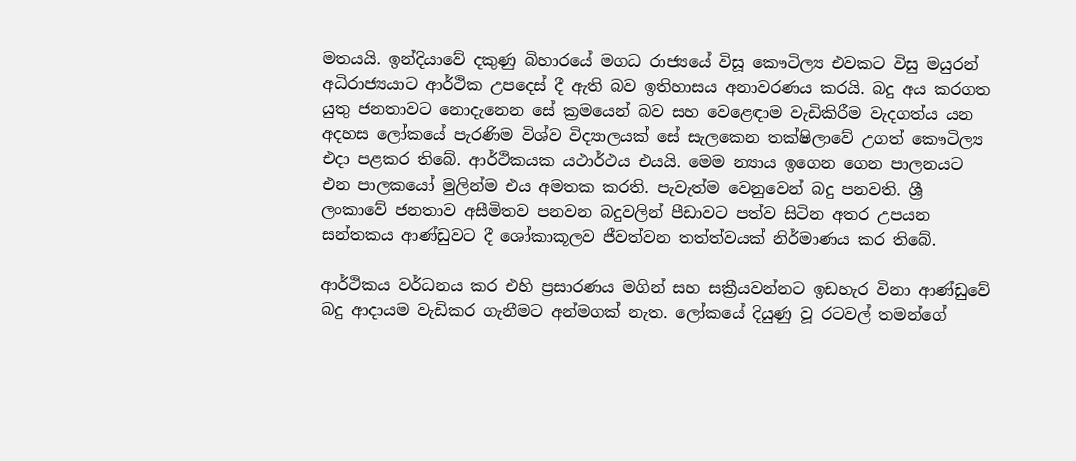මතයයි. ඉන්දියාවේ දකුණු බිහාරයේ මගධ රාජ්‍යයේ විසූ කෞටිල්‍ය එවකට විසු මයුරන් අධිරාජ්‍යයාට ආර්ථික උපදෙස් දී ඇති බව ඉතිහාසය අනාවරණය කරයි. බදු අය කරගත යුතු ජනතාවට නොදැනෙන සේ ක්‍රමයෙන් බව සහ වෙළෙඳාම වැඩිකිරීම වැදගත්ය යන අදහස ලෝකයේ පැරණිම විශ්ව විද්‍යාලයක් සේ සැලකෙන තක්ෂිලාවේ උගත් කෞටිල්‍ය එදා පළකර තිබේ. ආර්ථිකයක යථාර්ථය එයයි. මෙම න්‍යාය ඉගෙන ගෙන පාලනයට එන පාලකයෝ මුලින්ම එය අමතක කරති. පැවැත්ම වෙනුවෙන් බදු පනවති. ශ්‍රී ලංකාවේ ජනතාව අසීමිතව පනවන බදුවලින් පීඩාවට පත්ව සිටින අතර උපයන සන්තකය ආණ්ඩුවට දී ශෝකාකූලව ජීවත්වන තත්ත්වයක් නිර්මාණය කර තිබේ.

ආර්ථිකය වර්ධනය කර එහි ප්‍රසාරණය මගින් සහ සක්‍රීයවන්නට ඉඩහැර විනා ආණ්ඩුවේ බදු ආදායම වැඩිකර ගැනීමට අන්මගක් නැත. ලෝකයේ දියුණු වූ රටවල් තමන්ගේ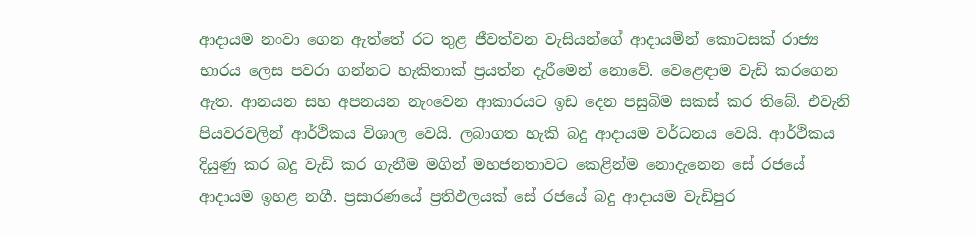ආදායම නංවා ගෙන ඇත්තේ රට තුළ ජීවත්වන වැසියන්ගේ ආදායමින් කොටසක් රාජ්‍ය භාරය ලෙස පවරා ගන්නට හැකිතාක් ප්‍රයත්න දැරීමෙන් නොවේ. වෙළෙඳාම වැඩි කරගෙන ඇත. ආනයන සහ අපනයන නැංවෙන ආකාරයට ඉඩ දෙන පසුබිම සකස් කර තිබේ. එවැනි පියවරවලින් ආර්ථිකය විශාල වෙයි. ලබාගත හැකි බදු ආදායම වර්ධනය වෙයි. ආර්ථිකය දියුණු කර බදු වැඩි කර ගැනීම මගින් මහජනතාවට කෙළින්ම නොදැනෙන සේ රජයේ ආදායම ඉහළ නගී. ප්‍රසාරණයේ ප්‍රතිඵලයක් සේ රජයේ බදු ආදායම වැඩිපුර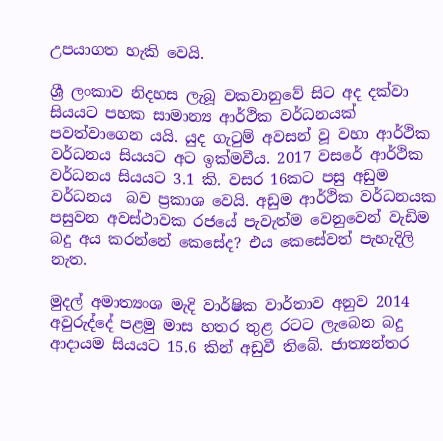උපයාගත හැකි වෙයි.

ශ්‍රී ලංකාව නිදහස ලැබූ වකවානුවේ සිට අද දක්වා සියයට පහක සාමාන්‍ය ආර්ථික වර්ධනයක් පවත්වාගෙන යයි. යුද ගැටුම් අවසන් වූ වහා ආර්ථික වර්ධනය සියයට අට ඉක්මවීය. 2017 වසරේ ආර්ථික වර්ධනය සියයට 3.1 කි. වසර 16කට පසු අඩුම වර්ධනය  බව ප්‍රකාශ වෙයි. අඩුම ආර්ථික වර්ධනයක පසුවන අවස්ථාවක රජයේ පැවැත්ම වෙනුවෙන් වැඩිම බදු අය කරන්නේ කෙසේද? එය කෙසේවත් පැහැදිලි නැත.

මුදල් අමාත්‍යංශ මැදි වාර්ෂික වාර්තාව අනුව 2014 අවුරුද්දේ පළමු මාස හතර තුළ රටට ලැබෙන බදු ආදායම සියයට 15.6 කින් අඩුවී තිබේ. ජාත්‍යන්තර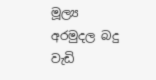මූල්‍ය අරමුදල බදු වැඩි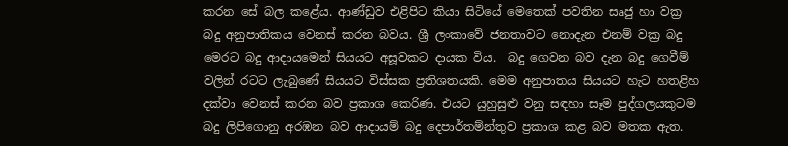කරන සේ බල කළේය. ආණ්ඩුව එළිපිට කියා සිටියේ මෙතෙක් පවතින සෘජු හා වක්‍ර බදු අනුපාතිකය වෙනස් කරන බවය. ශ්‍රී ලංකාවේ ජනතාවට නොදැන එනම් වක්‍ර බදු මෙරට බදු ආදායමෙන් සියයට අසූවකට දායක විය.  බදු ගෙවන බව දැන බදු ගෙවීම් වලින් රටට ලැබුණේ සියයට විස්සක ප්‍රතිශතයකි. මෙම අනුපාතය සියයට හැට හතළිහ දක්වා වෙනස් කරන බව ප්‍රකාශ කෙරිණ. එයට යුහුසුළු වනු සඳහා සෑම පුද්ගලයකුටම බදු ලිපිගොනු අරඹන බව ආදායම් බදු දෙපාර්තම්න්තුව ප්‍රකාශ කළ බව මතක ඇත.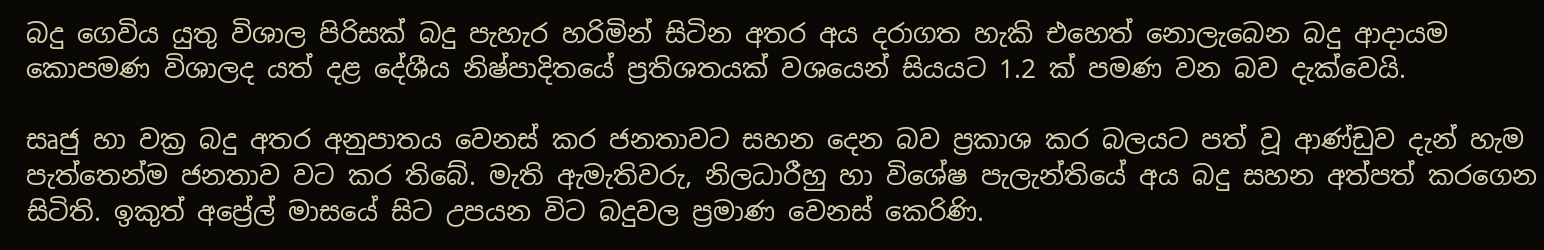බදු ගෙවිය යුතු විශාල පිරිසක් බදු පැහැර හරිමින් සිටින අතර අය දරාගත හැකි එහෙත් නොලැබෙන බදු ආදායම කොපමණ විශාලද යත් දළ දේශීය නිෂ්පාදිතයේ ප්‍රතිශතයක් වශයෙන් සියයට 1.2 ක් පමණ වන බව දැක්වෙයි.

සෘජු හා වක්‍ර බදු අතර අනුපාතය වෙනස් කර ජනතාවට සහන දෙන බව ප්‍රකාශ කර බලයට පත් වූ ආණ්ඩුව දැන් හැම පැත්තෙන්ම ජනතාව වට කර තිබේ. මැති ඇමැතිවරු, නිලධාරීහු හා විශේෂ පැලැන්තියේ අය බදු සහන අත්පත් කරගෙන සිටිති. ඉකුත් අප්‍රේල් මාසයේ සිට උපයන විට බදුවල ප්‍රමාණ වෙනස් කෙරිණි.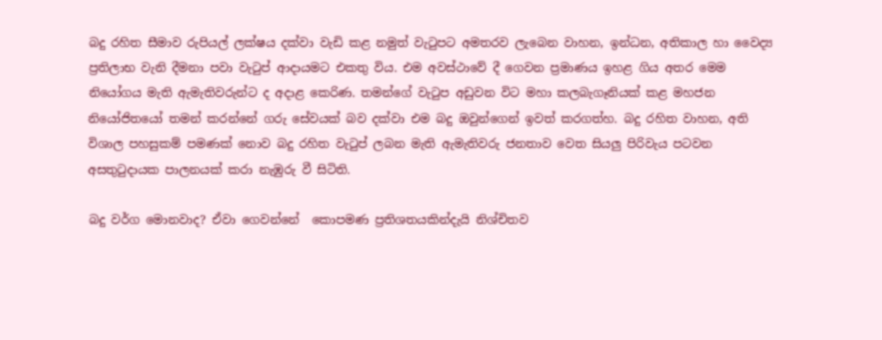බදු රහිත සීමාව රුපියල් ලක්ෂය දක්වා වැඩි කළ නමුත් වැටුපට අමතරව ලැබෙන වාහන, ඉන්ධන, අතිකාල හා වෛද්‍ය ප්‍රතිලාභ වැනි දීමනා පවා වැටුප් ආදායමට එකතු විය. එම අවස්ථාවේ දී ගෙවන ප්‍රමාණය ඉහළ ගිය අතර මෙම නියෝගය මැති ඇමැතිවරුන්ට ද අදාළ කෙරිණ. තමන්ගේ වැටුප අඩුවන විට මහා කලබැගෑනියක් කළ මහජන නියෝජිතයෝ තමන් කරන්නේ ගරු සේවයක් බව දක්වා එම බදු ඔවුන්ගෙන් ඉවත් කරගත්හ. බදු රහිත වාහන, අති විශාල පහසුකම් පමණක් නොව බදු රහිත වැටුප් ලබන මැති ඇමැතිවරු ජනතාව වෙත සියලු පිරිවැය පටවන අසතුටුදායක පාලනයක් කරා නැඹුරු වී සිටිති.

බදු වර්ග මොනවාද? ඒවා ගෙවන්නේ  කොපමණ ප්‍රතිශතයකින්දැයි නිශ්චිතව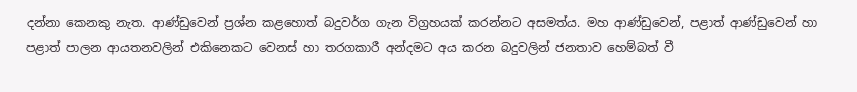දන්නා කෙනකු නැත. ආණ්ඩුවෙන් ප්‍රශ්න කළහොත් බදුවර්ග ගැන විග්‍රහයක් කරන්නට අසමත්ය. මහ ආණ්ඩුවෙන්, පළාත් ආණ්ඩුවෙන් හා පළාත් පාලන ආයතනවලින් එකිනෙකට වෙනස් හා තරගකාරී අන්දමට අය කරන බදුවලින් ජනතාව හෙම්බත් වී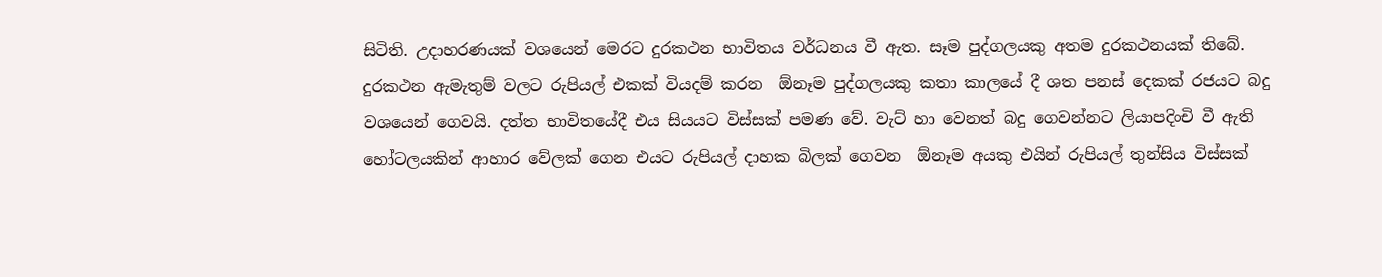සිටිති. උදාහරණයක් වශයෙන් මෙරට දුරකථන භාවිතය වර්ධනය වී ඇත. සෑම පුද්ගලයකු අතම දුරකථනයක් තිබේ. දුරකථන ඇමැතුම් වලට රුපියල් එකක් වියදම් කරන  ඕනෑම පුද්ගලයකු කතා කාලයේ දී ශත පනස් දෙකක් රජයට බදු වශයෙන් ගෙවයි. දත්ත භාවිතයේදී එය සියයට විස්සක් පමණ වේ. වැට් හා වෙනත් බදු ගෙවන්නට ලියාපදිංචි වී ඇති හෝටලයකින් ආහාර වේලක් ගෙන එයට රුපියල් දාහක බිලක් ගෙවන  ඕනෑම අයකු එයින් රුපියල් තුන්සිය විස්සක්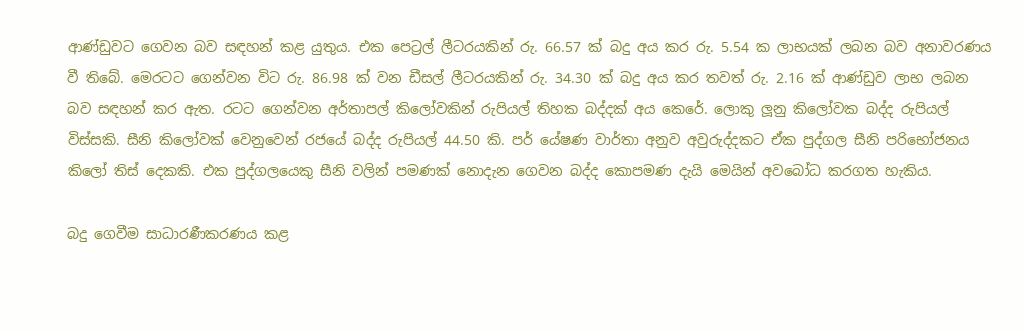ආණ්ඩුවට ගෙවන බව සඳහන් කළ යුතුය. එක පෙට්‍රල් ලීටරයකින් රු. 66.57 ක් බදු අය කර රු. 5.54 ක ලාභයක් ලබන බව අනාවරණය වී තිබේ. මෙරටට ගෙන්වන විට රු. 86.98 ක් වන ඩීසල් ලීටරයකින් රු. 34.30 ක් බදු අය කර තවත් රු. 2.16 ක් ආණ්ඩුව ලාභ ලබන බව සඳහන් කර ඇත. රටට ගෙන්වන අර්තාපල් කිලෝවකින් රුපියල් තිහක බද්දක් අය කෙරේ. ලොකු ලූනු කිලෝවක බද්ද රුපියල් විස්සකි. සීනි කිලෝවක් වෙනුවෙන් රජයේ බද්ද රුපියල් 44.50 කි. පර් යේෂණ වාර්තා අනුව අවුරුද්දකට ඒක පුද්ගල සීනි පරිභෝජනය කිලෝ තිස් දෙකකි. එක පුද්ගලයෙකු සීනි වලින් පමණක් නොදැන ගෙවන බද්ද කොපමණ දැයි මෙයින් අවබෝධ කරගත හැකිය.

බදු ගෙවීම සාධාරණීකරණය කළ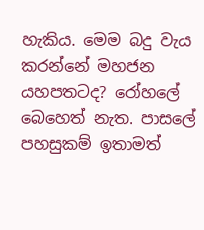හැකිය. මෙම බදු වැය කරන්නේ මහජන යහපතටද? රෝහලේ බෙහෙත් නැත. පාසලේ පහසුකම් ඉතාමත්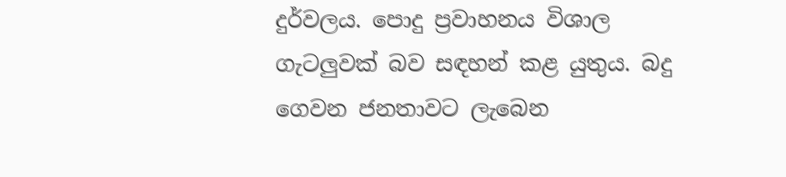දුර්වලය. පොදු ප්‍රවාහනය විශාල ගැටලුවක් බව සඳහන් කළ යුතුය. බදු ගෙවන ජනතාවට ලැබෙන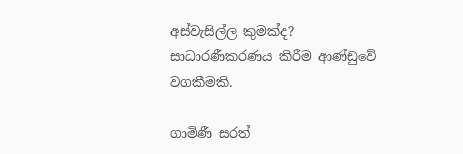අස්වැසිල්ල කුමක්ද? සාධාරණීකරණය කිරීම ආණ්ඩුවේ වගකීමකි.

ගාමිණී සරත්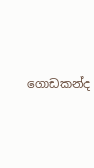ගොඩකන්ද